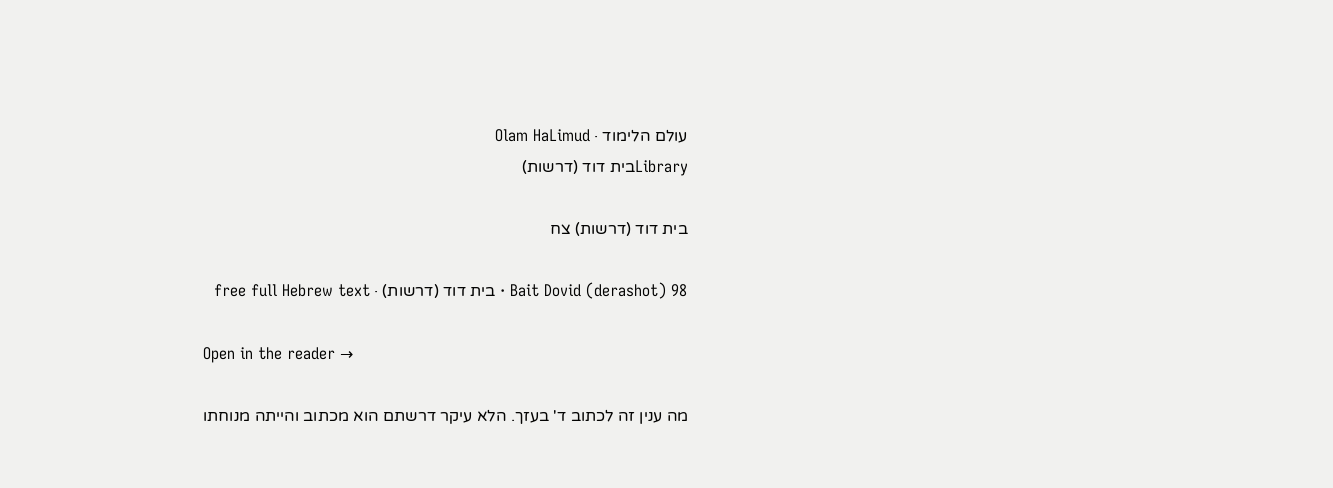עולם הלימוד · Olam HaLimud
Libraryבית דוד (דרשות)

בית דוד (דרשות) צח

Bait Dovid (derashot) 98 · בית דוד (דרשות) · free full Hebrew text

Open in the reader →

מה ענין זה לכתוב ד' בעזך. הלא עיקר דרשתם הוא מכתוב והייתה מנוחתו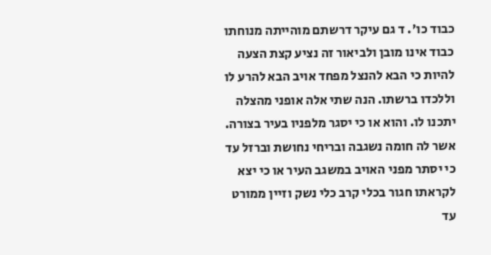כבוד כו'. ד גם עיקר דרשתם מוהייתה מנוחתו כבוד אינו מובן ולביאור זה נציע קצת הצעה להיות כי הבא להנצל מפחד אויב הבא להרע לו וללכדו ברשתו. הנה שתי אלה אופני מהצלה יתכנו לו. והוא או כי יסגר מלפניו בעיר בצורה. אשר לה חומה נשגבה ובריחי נחושת וברזל עד כי יסתר מפני האויב במשגב העיר או כי יצא לקראתו חגור בכלי קרב כלי נשק וזיין ממורט עד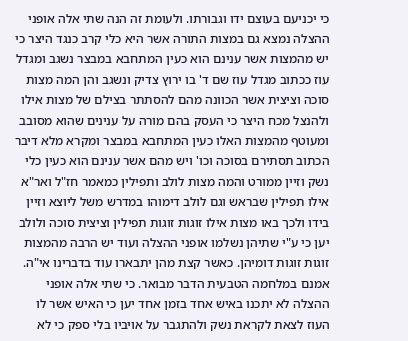כי יכניעם בעוצם ידו וגבורתו. ולעומת זה הנה שתי אלה אופני ההצלה נמצא גם במצות התורה אשר היא כלי קרב כנגד היצר כי יש מהמצות אשר ענינם הוא כעין המתחבא במבצר נשגב ומגדל עוז ככתוב מגדל עוז שם ד' בו ירוץ צדיק ונשגב והן המה מצות סוכה וציצית אשר הכוונה מהם להסתתר בצילם של מצות אילו ולהנצל מכח היצר כי העסק בהם מורה על ענינים שהוא מסובב ומעוטף מהמצות האלו כעין המתחבא במבצר ומקרא מלא דיבר הכתוב תסתירם בסוכה וכו' ויש מהם אשר ענינם הוא כעין כלי נשק וזיין ממורט והמה מצות לולב ותפילין כמאמר חז"ל ואר"א אילו תפילין שבראש וגם לולב דימוהו במדרש משל ליוצא וזיין בידו ולכך באו מצות אילו זוגות זוגות תפילין וציצית סוכה ולולב יען כי ע"י שתיהן נשלמו אופני ההצלה ועוד יש הרבה מהמצות זוגות זוגות דומיהן. כאשר קצת מהן יתבארו עוד בדברינו אי"ה. אמנם במלחמה הטבעית הדבר מבואר. כי שתי אלה אופני ההצלה לא יתכנו באיש אחד בזמן אחד יען כי האיש אשר לו העוז לצאת לקראת נשק ולהתגבר על אויביו בלי ספק כי לא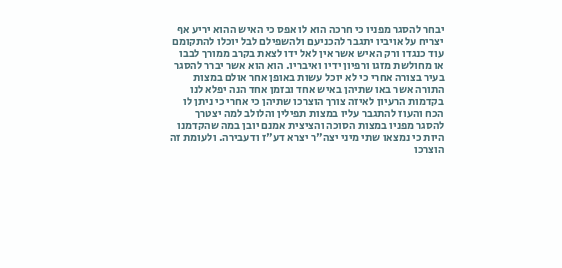יבחר להסגר מפניו כי חרכה הוא לו אפס כי האיש ההוא יריע אף יצריח על אויביו יתגבר להכניעם ולהשפילם לבל יוכלו להתקומם עוד כנגדו ורק האיש אשר אין לאל ידו לצאת בקרב ממורך לבבו או מחולשת מזגו ורפיון ידיו ואיבריו. הוא הוא אשר יברר להסגר בעיר בצורה אחרי כי לא יוכל עשות באופן אחר אולם במצות התורה אשר באו שתיהן באיש אחד ובזמן אחד הנה יפלא לנו בקדמות הרעיון לאיזה צורך הוצרכו שתיהן כי אחרי כי ניתן לו הכח והעוז להתגבר עליו במצות תפילין והלולב למה יצטרך להסגר מפניו במצות הסוכה והציצית אמנם יובן במה שהקדמנו היות כי נמצאו שתי מיני יצה"ר יצרא דע"ז ודעבירה. ולעומת זה הוצרכו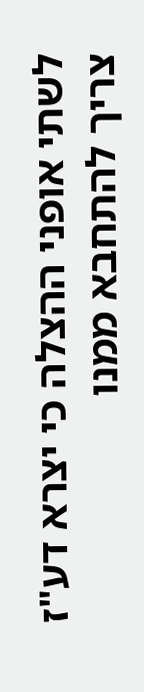לשתי אופני ההצלה כי יצרא דע"ז צריך להתחבא ממנו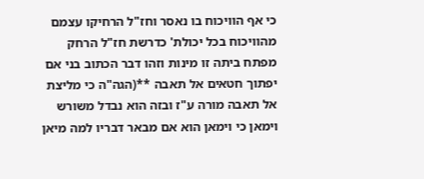כי אף הוויכוח בו נאסר וחז"ל הרחיקו עצמם מהוויכוח בכל יכולת' כדרשת חז"ל הרחק מפתח ביתה זו מינות וזהו דבר הכתוב בני אם יפתוך חטאים אל תאבה **(הגה"ה כי מליצת אל תאבה מורה ע"ז ובזה הוא נבדל משורש וימאן כי וימאן הוא אם מבאר דבריו למה מיאן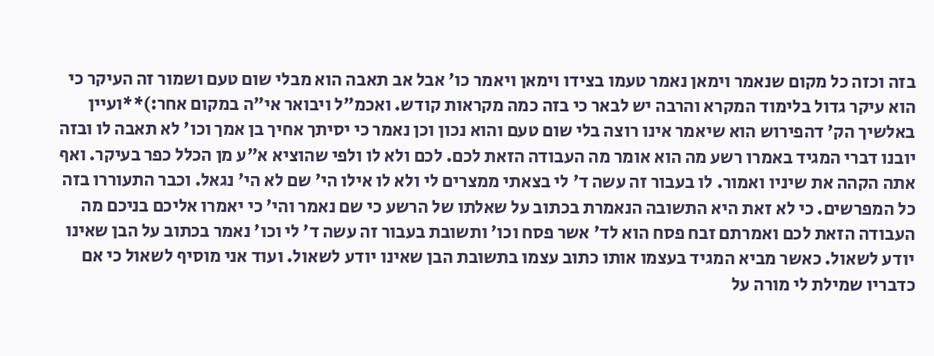בזה וכזה כל מקום שנאמר וימאן נאמר טעמו בצידו וימאן ויאמר כו' אבל אב תאבה הוא מבלי שום טעם ושמור זה העיקר כי הוא עיקר גדול בלימוד המקרא והרבה יש לבאר כי בזה כמה מקראות קודש. ואכמ"ל ויבואר אי"ה במקום אחר:)**ועיין באלשיך הק' דהפירוש הוא שיאמר אינו רוצה בלי שום טעם והוא נכון וכן נאמר כי יסיתך אחיך בן אמך וכו' לא תאבה לו ובזה יובנו דברי המגיד באמרו רשע מה הוא אומר מה העבודה הזאת לכם. לכם ולא לו ולפי שהוציא א"ע מן הכלל כפר בעיקר. ואף אתה הקהה את שיניו ואמור. לו בעבור זה עשה ד' לי בצאתי ממצרים לי ולא לו אילו הי' שם לא הי' נגאל. וכבר התעוררו בזה כל המפרשים. כי לא זאת היא התשובה הנאמרת בכתוב על שאלתו של הרשע כי שם נאמר והי' כי יאמרו אליכם בניכם מה העבודה הזאת לכם ואמרתם זבח פסח הוא לד' אשר פסח וכו' ותשובת בעבור זה עשה ד' לי וכו' נאמר בכתוב על הבן שאינו יודע לשאול. כאשר מביא המגיד בעצמו אותו כתוב עצמו בתשובת הבן שאינו יודע לשאול. ועוד אני מוסיף לשאול כי אם כדבריו שמילת לי מורה על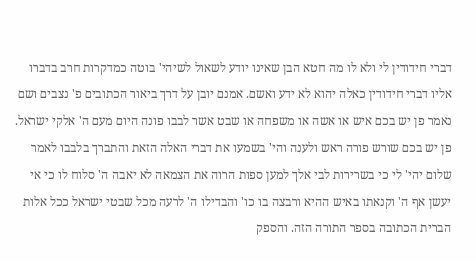דברי חידודין לי ולא לו מה חטא הבן שאינו יודע לשאול לשיהי' בוטה כמדקרות חרב בדברו אליו דברי חידודין כאלה יהוא לא ידע ואשם. אמנם יובן על דרך ביאור הכתובים פ' נצבים ושם נאמר פן יש בכם איש או אשה או משפחה או שבט אשר לבבו פונה היום מעם ה' אלקי ישראל. פן יש בכם שורש פורה ראש ולענה והי' בשמעו את דברי האלה הזאת והתברך בלבבו לאמר שלום יהי' לי כי בשרירות לבי אלך למען ספות הרוה את הצמאה לא יאבה ה' סלוח לו כי אי יעשן אף ה' וקנאתו באיש ההיא ורבצה בו כו' והבדילו ה' לרעה מכל שבטי ישראל ככל אלות הברית הכתובה בספר התורה הזה. והספק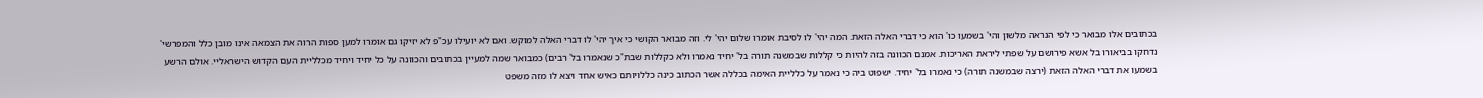בכתובים אלו מבואר כי לפי הנראה מלשון והי' בשמעו כו' הוא כי דברי האלה הזאת. המה יהי' לו לסיבת אומרו שלום יהי' לי. וזה מבואר הקושי כי איך יהי' לו דברי האלה למוקש. ואם לא יועילו עכ"פ לא יזיקו גם אומרו למען ספות הרוה את הצמאה אינו מובן כלל והמפרשי' נדחקו בביאורו בל אשא פירושם על שפתי ליראת האריכות. אמנם הכוונה בזה להיות כי קללות שבמשנה תורה בל' יחיד נאמרו ולא כקללות שבת"כ שנאמרו בל' רבים) כמבואר שמה למעיין בכתובים והכוונה על כל יחיד ויחיד מכלליית העם הקדוש הישראליי. אולם הרשע בשמעו את דברי האלה הזאת (ירצה שבמשנה תורה) כי נאמרו בל' יחיד. ישפוט ביה כי נאמר על כלליית האימה בכללה אשר הכתוב כינה כללויותם כאיש אחד ויצא לו מזה משפט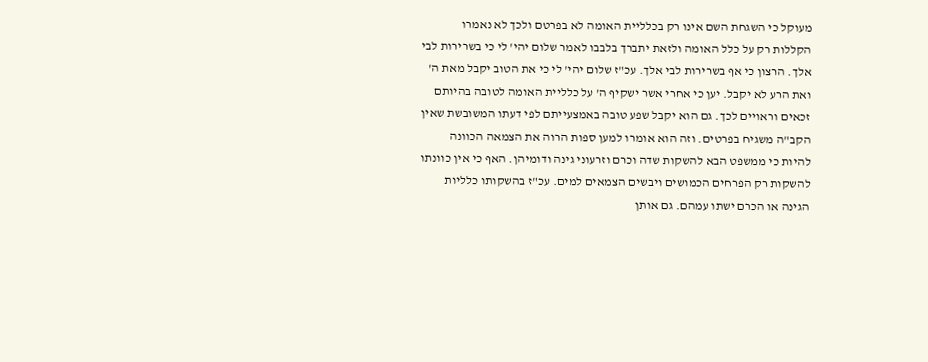מעוקל כי השגחת השם אינו רק בכלליית האומה לא בפרטם ולכך לא נאמרו הקללות רק על כלל האומה ולזאת יתברך בלבבו לאמר שלום יהי' לי כי בשרירות לבי אלך. הרצון כי אף בשרירות לבי אלך. עכ"ז שלום יהי' לי כי את הטוב יקבל מאת ה' ואת הרע לא יקבל. יען כי אחרי אשר ישקיף ה' על כלליית האומה לטובה בהיותם זכאים וראויים לכך. גם הוא יקבל שפע טובה באמצעייתם לפי דעתו המשובשת שאין הקב"ה משגיח בפרטים. וזה הוא אומרו למען ספות הרוה את הצמאה הכוונה להיות כי ממשפט הבא להשקות שדה וכרם וזרעוני גינה ודומיהן. האף כי אין כוונתו להשקות רק הפרחים הכמושים ויבשים הצמאים למים. עכ"ז בהשקותו כלליות הגינה או הכרם ישתו עמהם. גם אותן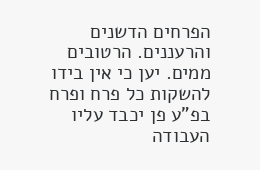הפרחים הדשנים והרעננים. הרטובים ממים. יען כי אין בידו להשקות כל פרח ופרח בפ"ע פן יכבד עליו העבודה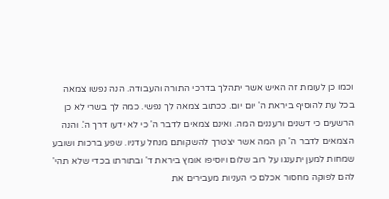וכמו כן לעומת זה האיש אשר יתהלך בדרכי התורה והעבודה. הנה נפשו צמאה בכל עת להוסיף ביראת ה' יום יום. ככתוב צמאה לך נפשי. כמה לך בשרי לא כן הרשעים כי דשנים ורעננים המה. ואינם צמאים לדבר ה' כי לא ידעו דרך ה'. והנה הצמאים לדבר ה' הן המה אשר יצטרך להשקותם מנחל עדניו. שפע ברכות ושובע שמחות למען יתענגו על רוב שלום ויוסיפו אומץ ביראת ד' ובתורתו בכדי שלא תהי' להם לפוקה מחסור אכלם כי העניות מעבירים את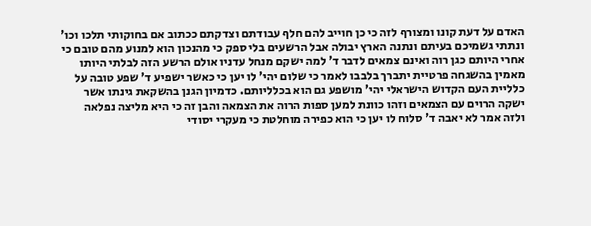האדם על דעת קונו ומצורף לזה כי כן חוייב להם חלף עבודתם וצדקתם ככתוב אם בחוקותי תלכו וכו' ונתתי גשמיכם בעיתם ונתנה הארץ יבולה אבל הרשעים בלי ספק כי מהנכון הוא למנוע מהם טובם כי אחרי היותם כגן רוה ואינם צמאים לדבר ד' למה ישקם מנחל עדניו אולם הרשע הזה לבלתי היותו מאמין בהשגחה פרטיית יתברך בלבבו לאמר כי שלום יהי' לו יען כי כאשר ישפיע ד' שפע טובה על כלליית העם הקדוש הישראלי יהי' מושפע גם הוא בכלליותם. כדמיון הגנן בהשקאת גינתו אשר ישקה הרוים עם הצמאים וזהו כוונת למען ספות הרוה את הצמאה והבן זה כי היא מליצה נפלאה ולזה אמר לא יאבה ד' סלוח לו יען כי הוא כפירה מוחלטת כי מעקרי יסודי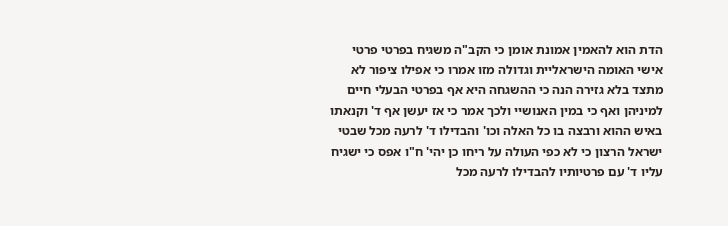הדת הוא להאמין אמונת אומן כי הקב"ה משגיח בפרטי פרטי אישי האומה הישראליית וגדולה מזו אמרו כי אפילו ציפור לא מתצד בלא גזירה הנה כי ההשגחה היא אף בפרטי הבעלי חיים למיניהן ואף כי במין האנושיי ולכך אמר כי אז יעשן אף ד' וקנאתו באיש ההוא ורבצה בו כל האלה וכו' והבדילו ד' לרעה מכל שבטי ישראל הרצון כי לא כפי העולה על ריחו כן יהי' ח"ו אפס כי ישגיח עליו ד' עם פרטיותיו להבדילו לרעה מכל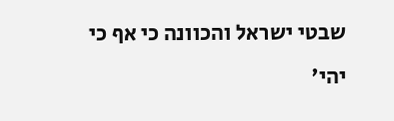שבטי ישראל והכוונה כי אף כי יהי'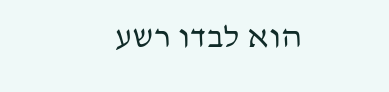הוא לבדו רשע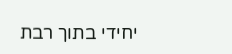יחידי בתוך רבת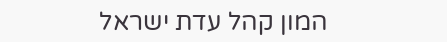המון קהל עדת ישראל